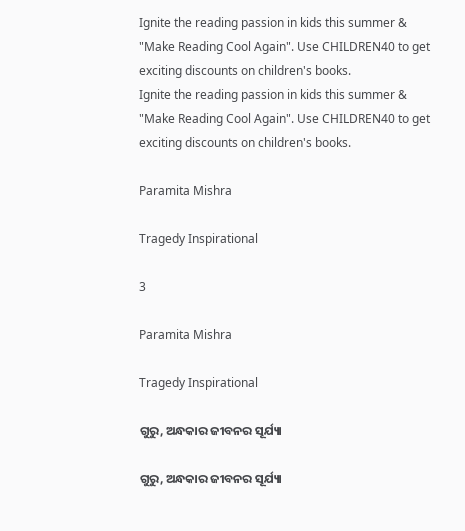Ignite the reading passion in kids this summer & "Make Reading Cool Again". Use CHILDREN40 to get exciting discounts on children's books.
Ignite the reading passion in kids this summer & "Make Reading Cool Again". Use CHILDREN40 to get exciting discounts on children's books.

Paramita Mishra

Tragedy Inspirational

3

Paramita Mishra

Tragedy Inspirational

ଗୁରୁ, ଅନ୍ଧକାର ଜୀବନର ସୂର୍ଯ୍ୟା

ଗୁରୁ, ଅନ୍ଧକାର ଜୀବନର ସୂର୍ଯ୍ୟା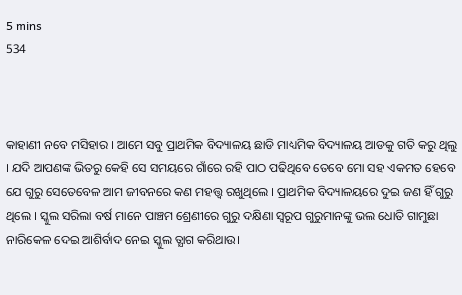5 mins
534



କାହାଣୀ ନବେ ମସିହାର । ଆମେ ସବୁ ପ୍ରାଥମିକ ବିଦ୍ୟାଳୟ ଛାଡି ମାଧ୍ୟମିକ ବିଦ୍ୟାଳୟ ଆଡକୁ ଗତି କରୁ ଥିଲୁ । ଯଦି ଆପଣଙ୍କ ଭିତରୁ କେହି ସେ ସମୟରେ ଗାଁରେ ରହି ପାଠ ପଢିଥିବେ ତେବେ ମୋ ସହ ଏକମତ ହେବେ ଯେ ଗୁରୁ ସେତେବେଳ ଆମ ଜୀବନରେ କଣ ମହତ୍ତ୍ୱ ରଖୁଥିଲେ । ପ୍ରାଥମିକ ବିଦ୍ୟାଳୟରେ ଦୁଇ ଜଣ ହିଁ ଗୁରୁ ଥିଲେ । ସ୍କୁଲ ସରିଲା ବର୍ଷ ମାନେ ପାଞ୍ଚମ ଶ୍ରେଣୀରେ ଗୁରୁ ଦକ୍ଷିଣା ସ୍ବରୂପ ଗୁରୁମାନଙ୍କୁ ଭଲ ଧୋତି ଗାମୁଛା ନାରିକେଳ ଦେଇ ଆଶିର୍ବାଦ ନେଇ ସ୍କୁଲ ତ୍ଯାଗ କରିଥାଉ।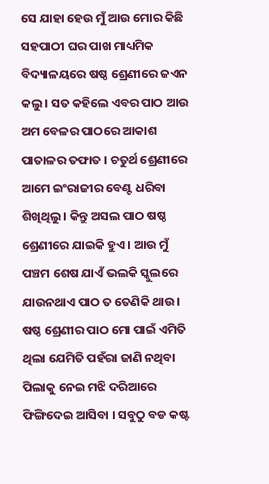ସେ ଯାହା ହେଉ ମୁଁ ଆଉ ମୋର କିଛି ସହପାଠୀ ଘର ପାଖ ମାଧ୍ୟମିକ ବିଦ୍ୟାଳୟରେ ଷଷ୍ଠ ଶ୍ରେଣୀରେ ଜଏନ କଲୁ । ସତ କହିଲେ ଏବର ପାଠ ଆଉ ଅମ ବେଳର ପାଠରେ ଆକାଶ ପାତାଳର ତଫାତ । ଚତୁର୍ଥ ଶ୍ରେଣୀରେ ଆମେ ଇଂରାଜୀର ବେଣ୍ଟ ଧରିବା ଶିଖିଥିଲୁ । କିନ୍ତୁ ଅସଲ ପାଠ ଷଷ୍ଠ ଶ୍ରେଣୀରେ ଯାଇକି ହୁଏ । ଆଉ ମୁଁ ପଞ୍ଚମ ଶେଷ ଯାଏଁ ଭଲକି ସ୍କୁଲରେ ଯାଉନଥାଏ ପାଠ ତ ତେଣିକି ଥାଉ। ଷଷ୍ଠ ଶ୍ରେଣୀର ପାଠ ମୋ ପାଇଁ ଏମିତି ଥିଲା ଯେମିତି ପହଁରା ଜାଣି ନଥିବା ପିଲାକୁ ନେଇ ମଝି ଦରିଆରେ ଫିଙ୍ଗିଦେଇ ଆସିବା । ସବୁଠୁ ବଡ କଷ୍ଟ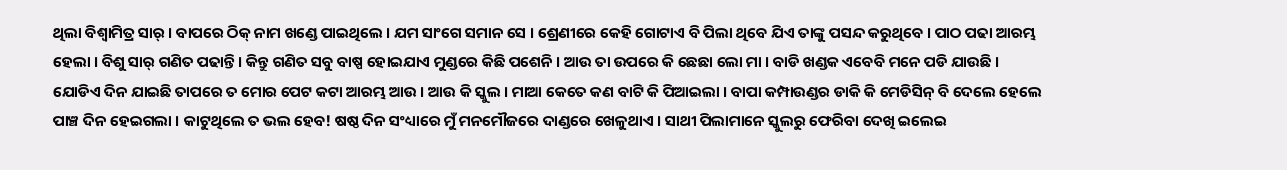ଥିଲା ବିଶ୍ବାମିତ୍ର ସାର୍ । ବାପରେ ଠିକ୍ ନାମ ଖଣ୍ଡେ ପାଇଥିଲେ । ଯମ ସାଂଗେ ସମାନ ସେ । ଶ୍ରେଣୀରେ କେହି ଗୋଟାଏ ବି ପିଲା ଥିବେ ଯିଏ ତାଙ୍କୁ ପସନ୍ଦ କରୁଥିବେ । ପାଠ ପଢା ଆରମ୍ଭ ହେଲା । ବିଶୁ ସାର୍ ଗଣିତ ପଢାନ୍ତି । କିନ୍ତୁ ଗଣିତ ସବୁ ବାଷ୍ପ ହୋଇଯାଏ ମୁଣ୍ଡରେ କିଛି ପଶେନି । ଆଉ ତା ଉପରେ କି ଛେଛା ଲୋ ମା । ବାଡି ଖଣ୍ଡକ ଏବେବି ମନେ ପଡି ଯାଉଛି । ଯୋଡିଏ ଦିନ ଯାଇଛି ତାପରେ ତ ମୋର ପେଟ କଟା ଆରମ୍ଭ ଆଉ । ଆଉ କି ସ୍କୁଲ । ମାଆ କେତେ କଣ ବାଟି କି ପିଆଇଲା । ବାପା କମ୍ପାଉଣ୍ଡର ଡାକି କି ମେଡିସିନ୍ ବି ଦେଲେ ହେଲେ ପାଞ୍ଚ ଦିନ ହେଇଗଲା । କାଟୁଥିଲେ ତ ଭଲ ହେବ! ଷଷ୍ଠ ଦିନ ସଂଧ୍ୟାରେ ମୁଁ ମନମୌଜରେ ଦାଣ୍ଡରେ ଖେଳୁଥାଏ । ସାଥୀ ପିଲାମାନେ ସ୍କୁଲରୁ ଫେରିବା ଦେଖି ଇଲେଇ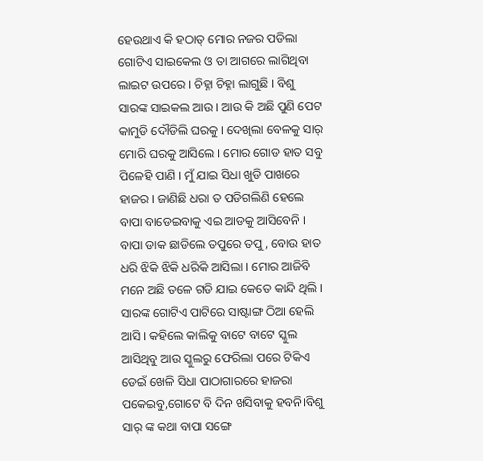ହେଉଥାଏ କି ହଠାତ୍ ମୋର ନଜର ପଡିଲା ଗୋଟିଏ ସାଇକେଲ ଓ ତା ଆଗରେ ଲାଗିଥିବା ଲାଇଟ ଉପରେ । ଚିହ୍ନା ଚିହ୍ନା ଲାଗୁଛି । ବିଶୁ ସାରଙ୍କ ସାଇକଲ ଆଉ । ଆଉ କି ଅଛି ପୁଣି ପେଟ କାମୁଡି ଦୌଡିଲି ଘରକୁ । ଦେଖିଲା ବେଳକୁ ସାର୍ ମୋରି ଘରକୁ ଆସିଲେ । ମୋର ଗୋଡ ହାତ ସବୁ ପିଳେହି ପାଣି । ମୁଁ ଯାଇ ସିଧା ଖୁଡି ପାଖରେ ହାଜର । ଜାଣିଛି ଧରା ତ ପଡିଗଲିଣି ହେଲେ ବାପା ବାଡେଇବାକୁ ଏଇ ଆଡକୁ ଆସିବେନି । ବାପା ଡାକ ଛାଡିଲେ ତପୁରେ ତପୁ , ବୋଉ ହାତ ଧରି ଝିକି ଝିକି ଧରିକି ଆସିଲା । ମୋର ଆଜିବି ମନେ ଅଛି ତଳେ ଗଡି ଯାଇ କେତେ କାନ୍ଦି ଥିଲି । ସାରଙ୍କ ଗୋଟିଏ ପାଟିରେ ସାଷ୍ଟାଙ୍ଗ ଠିଆ ହେଲି ଆସି । କହିଲେ କାଲିକୁ ବାଟେ ବାଟେ ସ୍କୁଲ ଆସିଥିବୁ ଆଉ ସ୍କୁଲରୁ ଫେରିଲା ପରେ ଟିକିଏ ଡେଇଁ ଖେଳି ସିଧା ପାଠାଗାରରେ ହାଜରା ପକେଇବୁ,ଗୋଟେ ବି ଦିନ ଖସିବାକୁ ହବନି।ବିଶୁ ସାର୍ ଙ୍କ କଥା ବାପା ସଙ୍ଗେ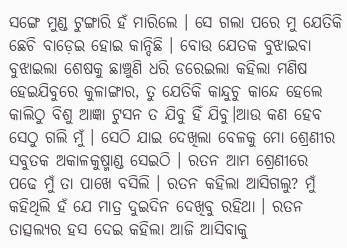ସଙ୍ଗେ ମୁଣ୍ଡ ଟୁଙ୍ଗାରି ହଁ ମାରିଲେ । ସେ ଗଲା ପରେ ମୁ ଯେତିକି ଛେଚି ବାଡ଼େଇ ହୋଇ କାନ୍ଦିଛି । ବୋଉ ଯେତକ ବୁଝାଇବା ବୁଝାଇଲା ଶେଷକୁ ଛାଞ୍ଚୁଣି ଧରି ଡରେଇଲା କହିଲା ମଣିଷ ହେଇଯିବୁରେ କୁଳାଙ୍ଗାର, ତୁ ଯେତିକି କାନ୍ଦୁଚୁ କାନ୍ଦେ ହେଲେ କାଲିଠୁ ବିଶୁ ଆଜ୍ଞା ଟୁସନ ତ ଯିବୁ ହିଁ ଯିବୁ।ଆଉ କଣ ହେବ ସେଠୁ ଗଲି ମୁଁ । ସେଠି ଯାଇ ଦେଖିଲା ବେଳକୁ ମୋ ଶ୍ରେଣୀର ସବୁତକ ଅକାଳକୁଷ୍ମାଣ୍ଡ ସେଇଠି । ରତନ ଆମ ଶ୍ରେଣୀରେ ପଢେ ମୁଁ ତା ପାଖେ ବସିଲି । ରତନ କହିଲା ଆସିଗଲୁ? ମୁଁ କହିଥିଲି ହଁ ଯେ ମାତ୍ର ଦୁଇଦିନ ଦେଖିବୁ ରହିଥା । ରତନ ତାତ୍ସଲ୍ୟର ହସ ଦେଇ କହିଲା ଆଜି ଆସିବାକୁ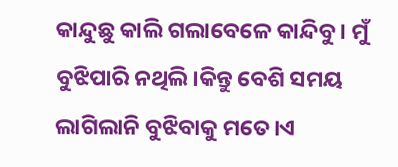କାନ୍ଦୁଛୁ କାଲି ଗଲାବେଳେ କାନ୍ଦିବୁ । ମୁଁ ବୁଝିପାରି ନଥିଲି।କିନ୍ତୁ ବେଶି ସମୟ ଲାଗିଲାନି ବୁଝିବାକୁ ମତେ।ଏ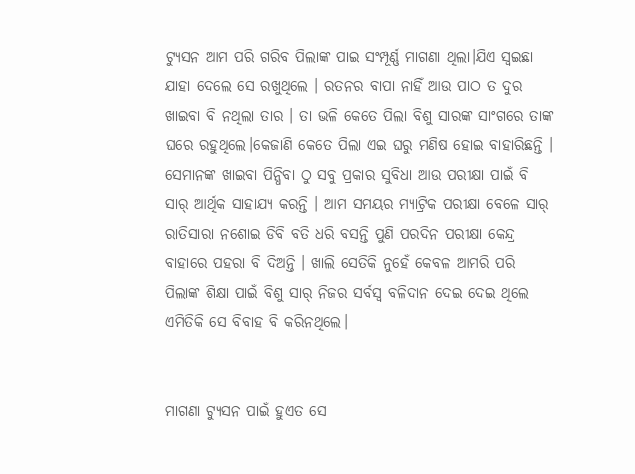ଟ୍ଯୁସନ ଆମ ପରି ଗରିବ ପିଲାଙ୍କ ପାଇ ସଂମ୍ପୂର୍ଣ୍ଣ ମାଗଣା ଥିଲା।ଯିଏ ସ୍ବଇଛା ଯାହା ଦେଲେ ସେ ରଖୁଥିଲେ । ରତନର ବାପା ନାହିଁ ଆଉ ପାଠ ତ ଦୁର ଖାଇବା ବି ନଥିଲା ତାର । ତା ଭଳି କେତେ ପିଲା ବିଶୁ ସାରଙ୍କ ସାଂଗରେ ତାଙ୍କ ଘରେ ରହୁଥିଲେ।କେଜାଣି କେତେ ପିଲା ଏଇ ଘରୁ ମଣିଷ ହୋଇ ବାହାରିଛନ୍ତି । ସେମାନଙ୍କ ଖାଇବା ପିନ୍ଧିବା ଠୁ ସବୁ ପ୍ରକାର ସୁବିଧା ଆଉ ପରୀକ୍ଷା ପାଇଁ ବି ସାର୍ ଆର୍ଥିକ ସାହାଯ୍ୟ କରନ୍ତି । ଆମ ସମୟର ମ୍ଯାଟ୍ରିକ ପରୀକ୍ଷା ବେଳେ ସାର୍ ରାତିସାରା ନଶୋଇ ଡିବି ବତି ଧରି ବସନ୍ତି ପୁଣି ପରଦିନ ପରୀକ୍ଷା କେନ୍ଦ୍ର ବାହାରେ ପହରା ବି ଦିଅନ୍ତି । ଖାଲି ସେତିକି ନୁହେଁ କେବଳ ଆମରି ପରି ପିଲାଙ୍କ ଶିକ୍ଷା ପାଇଁ ବିଶୁ ସାର୍ ନିଜର ସର୍ବସ୍ବ ବଳିଦାନ ଦେଇ ଦେଇ ଥିଲେ ଏମିତିକି ସେ ବିବାହ ବି କରିନଥିଲେ।


ମାଗଣା ଟ୍ୟୁସନ ପାଇଁ ହୁଏତ ସେ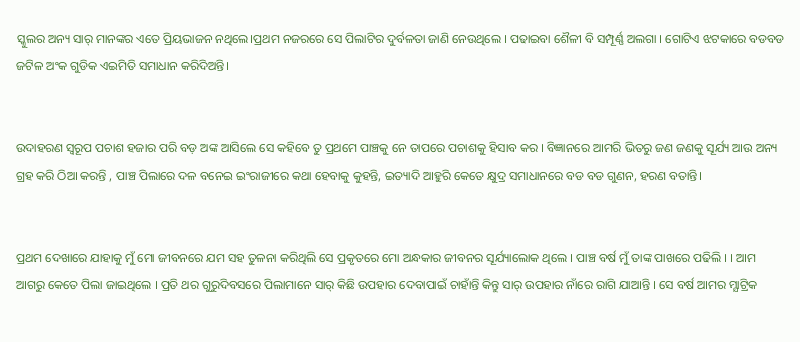ସ୍କୁଲର ଅନ୍ୟ ସାର୍ ମାନଙ୍କର ଏତେ ପ୍ରିୟଭାଜନ ନଥିଲେ।ପ୍ରଥମ ନଜରରେ ସେ ପିଲାଟିର ଦୁର୍ବଳତା ଜାଣି ନେଉଥିଲେ । ପଢାଇବା ଶୈଳୀ ବି ସମ୍ପୂର୍ଣ୍ଣ ଅଲଗା । ଗୋଟିଏ ଝଟକାରେ ବଡବଡ ଜଟିଳ ଅଂକ ଗୁଡିକ ଏଇମିତି ସମାଧାନ କରିଦିଅନ୍ତି।


ଉଦାହରଣ ସ୍ୱରୂପ ପଚାଶ ହଜାର ପରି ବଡ଼ ଅଙ୍କ ଆସିଲେ ସେ କହିବେ ତୁ ପ୍ରଥମେ ପାଞ୍ଚକୁ ନେ ତାପରେ ପଚାଶକୁ ହିସାବ କର । ବିଜ୍ଞାନରେ ଆମରି ଭିତରୁ ଜଣ ଜଣକୁ ସୂର୍ଯ୍ୟ ଆଉ ଅନ୍ୟ ଗ୍ରହ କରି ଠିଆ କରନ୍ତି , ପାଞ୍ଚ ପିଲାରେ ଦଳ ବନେଇ ଇଂରାଜୀରେ କଥା ହେବାକୁ କୁହନ୍ତି, ଇତ୍ୟାଦି ଆହୁରି କେତେ କ୍ଷୁଦ୍ର ସମାଧାନରେ ବଡ ବଡ ଗୁଣନ, ହରଣ ବତାନ୍ତି।


ପ୍ରଥମ ଦେଖାରେ ଯାହାକୁ ମୁଁ ମୋ ଜୀବନରେ ଯମ ସହ ତୁଳନା କରିଥିଲି ସେ ପ୍ରକୃତରେ ମୋ ଅନ୍ଧକାର ଜୀବନର ସୂର୍ଯ୍ୟାଲୋକ ଥିଲେ । ପାଞ୍ଚ ବର୍ଷ ମୁଁ ତାଙ୍କ ପାଖରେ ପଢିଲି । । ଆମ ଆଗରୁ କେତେ ପିଲା ଜାଇଥିଲେ । ପ୍ରତି ଥର ଗୁରୁଦିବସରେ ପିଲାମାନେ ସାର୍ କିଛି ଉପହାର ଦେବାପାଇଁ ଚାହାଁନ୍ତି କିନ୍ତୁ ସାର୍ ଉପହାର ନାଁରେ ରାଗି ଯାଆନ୍ତି । ସେ ବର୍ଷ ଆମର ମ୍ଯାଟ୍ରିକ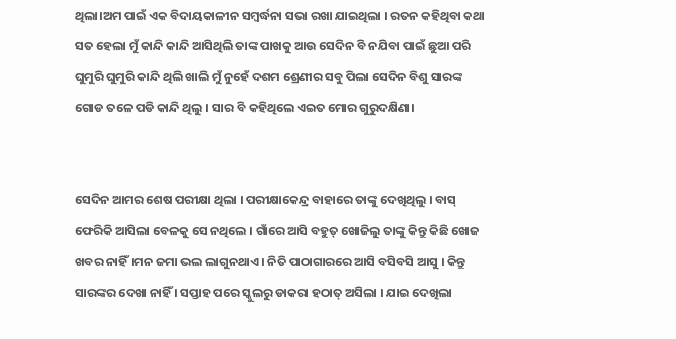ଥିଲା।ଅମ ପାଇଁ ଏକ ବିଦାୟକାଳୀନ ସମ୍ବର୍ଦ୍ଧନା ସଭା ରଖା ଯାଇଥିଲା । ରତନ କହିଥିବା କଥା ସତ ହେଲା ମୁଁ କାନ୍ଦି କାନ୍ଦି ଆସିଥିଲି ତାଙ୍କ ପାଖକୁ ଆଉ ସେଦିନ ବି ନଯିବା ପାଇଁ ଛୁଆ ପରି ଘୁମୁରି ଘୁମୁରି କାନ୍ଦି ଥିଲି ଖାଲି ମୁଁ ନୁହେଁ ଦଶମ ଶ୍ରେଣୀର ସବୁ ପିଲା ସେଦିନ ବିଶୁ ସାରଙ୍କ ଗୋଡ ତଳେ ପଡି କାନ୍ଦି ଥିଲୁ । ସାର ବି କହିଥିଲେ ଏଇତ ମୋର ଗୁରୁଦକ୍ଷିଣା।


ସେଦିନ ଆମର ଶେଷ ପରୀକ୍ଷା ଥିଲା । ପରୀକ୍ଷାକେନ୍ଦ୍ର ବାହାରେ ତାଙ୍କୁ ଦେଖିଥିଲୁ । ବାସ୍ ଫେରିକି ଆସିଲା ବେଳକୁ ସେ ନଥିଲେ । ଗାଁରେ ଆସି ବହୁତ୍ ଖୋଜିଲୁ ତାଙ୍କୁ କିନ୍ତୁ କିଛି ଖୋଜ ଖବର ନାହିଁ।ମନ ଜମା ଭଲ ଲାଗୁନଥାଏ । ନିତି ପାଠାଗାରରେ ଆସି ବସିବସି ଆସୁ । କିନ୍ତୁ ସାରଙ୍କର ଦେଖା ନାହିଁ । ସପ୍ତାହ ପରେ ସ୍କୁଲରୁ ଡାକରା ହଠାତ୍ ଅସିଲା । ଯାଇ ଦେଖିଲା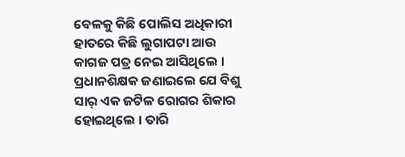ବେଳକୁ କିଛି ପୋଲିସ ଅଧିକାରୀ ହାତରେ କିଛି ଲୁଗାପଟା ଆଉ କାଗଜ ପତ୍ର ନେଇ ଆସିଥିଲେ । ପ୍ରଧାନଶିକ୍ଷକ ଜଣାଇଲେ ଯେ ବିଶୁ ସାର୍ ଏକ ଜଟିଳ ରୋଗର ଶିକାର ହୋଇଥିଲେ । ତାରି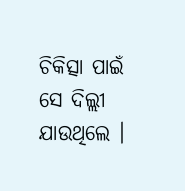ଚିକିତ୍ସା ପାଇଁ ସେ ଦିଲ୍ଲୀ ଯାଉଥିଲେ ।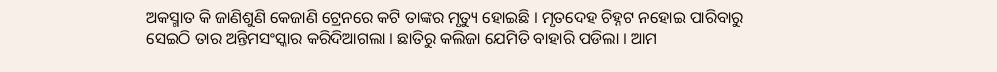ଅକସ୍ମାତ କି ଜାଣିଶୁଣି କେଜାଣି ଟ୍ରେନରେ କଟି ତାଙ୍କର ମୃତ୍ୟୁ ହୋଇଛି । ମୃତଦେହ ଚିହ୍ନଟ ନହୋଇ ପାରିବାରୁ ସେଇଠି ତାର ଅନ୍ତିମସଂସ୍କାର କରିଦିଆଗଲା । ଛାତିରୁ କଲିଜା ଯେମିତି ବାହାରି ପଡିଲା । ଆମ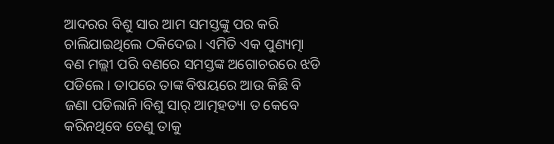ଆଦରର ବିଶୁ ସାର ଆମ ସମସ୍ତଙ୍କୁ ପର କରି ଚାଲିଯାଇଥିଲେ ଠକିଦେଇ । ଏମିତି ଏକ ପୁଣ୍ୟତ୍ମା ବଣ ମଲ୍ଲୀ ପରି ବଣରେ ସମସ୍ତଙ୍କ ଅଗୋଚରରେ ଝଡି ପଡିଲେ । ତାପରେ ତାଙ୍କ ବିଷୟରେ ଆଉ କିଛି ବି ଜଣା ପଡିଲାନି।ବିଶୁ ସାର୍ ଆତ୍ମହତ୍ୟା ତ କେବେ କରିନଥିବେ ତେଣୁ ତାକୁ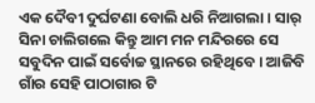ଏକ ଦୈବୀ ଦୁର୍ଘଟଣା ବୋଲି ଧରି ନିଆଗଲା । ସାର୍ ସିନା ଚାଲିଗଲେ କିନ୍ତୁ ଆମ ମନ ମନ୍ଦିରରେ ସେ ସବୁଦିନ ପାଇଁ ସର୍ବୋଚ୍ଚ ସ୍ଥାନରେ ରହିଥିବେ । ଆଜିବି ଗାଁର ସେହି ପାଠାଗାର ଟି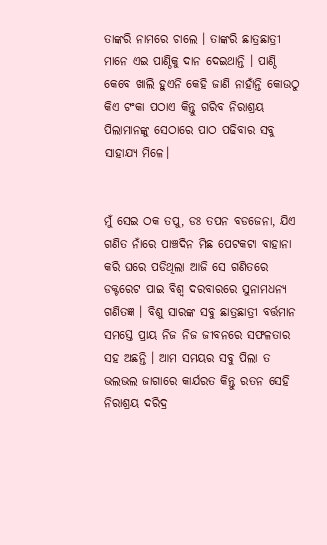ତାଙ୍କରି ନାମରେ ଚାଲେ । ତାଙ୍କରି ଛାତ୍ରଛାତ୍ରୀ ମାନେ ଏଇ ପାଣ୍ଠିକୁ ଦାନ ଦେଇଥାନ୍ତି । ପାଣ୍ଠି କେବେ ଖାଲି ହୁଏନି କେହି ଜାଣି ନାହାଁନ୍ତି କୋଉଠୁ କିଏ ଟଂକା ପଠାଏ କିନ୍ତୁ ଗରିବ ନିରାଶ୍ରୟ ପିଲାମାନଙ୍କୁ ସେଠାରେ ପାଠ ପଢିବାର ସବୁ ସାହାଯ୍ୟ ମିଳେ।


ମୁଁ ସେଇ ଠକ ତପୁ, ଡଃ ତପନ ବଡଜେନା, ଯିଏ ଗଣିତ ନାଁରେ ପାଞ୍ଚଦିନ ମିଛ ପେଟକଟା ବାହାନା କରି ଘରେ ପଡିଥିଲା ଆଜି ସେ ଗଣିତରେ ଡକ୍ଟରେଟ ପାଇ ବିଶ୍ବ ଦରବାରରେ ସୁନାମଧନ୍ୟ ଗଣିତଜ୍ଞ । ବିଶୁ ସାରଙ୍କ ସବୁ ଛାତ୍ରଛାତ୍ରୀ ବର୍ତ୍ତମାନ ସମସ୍ତେ ପ୍ରାୟ ନିଜ ନିଜ ଜୀବନରେ ସଫଳତାର ସହ ଅଛନ୍ତି । ଆମ ସମୟର ସବୁ ପିଲା ତ ଭଲଭଲ ଜାଗାରେ କାର୍ଯରତ କିନ୍ତୁ ରତନ ସେହି ନିରାଶ୍ରୟ ଦରିଦ୍ର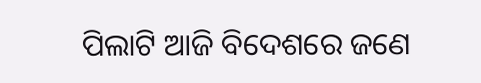ପିଲାଟି ଆଜି ବିଦେଶରେ ଜଣେ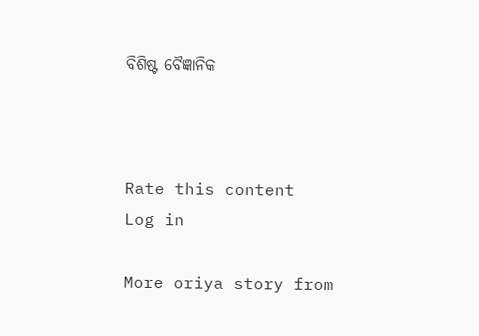ବିଶିଷ୍ଟ ବୈଜ୍ଞାନିକ



Rate this content
Log in

More oriya story from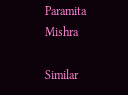Paramita Mishra

Similar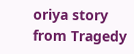oriya story from Tragedy